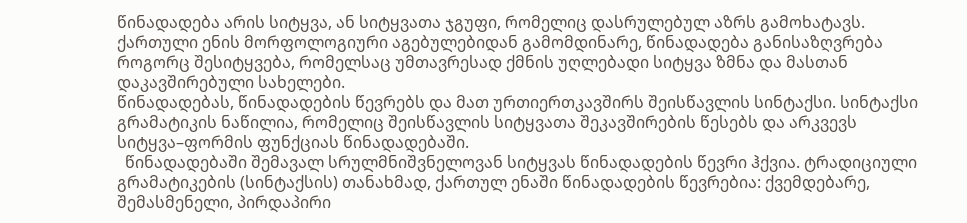წინადადება არის სიტყვა, ან სიტყვათა ჯგუფი, რომელიც დასრულებულ აზრს გამოხატავს.
ქართული ენის მორფოლოგიური აგებულებიდან გამომდინარე, წინადადება განისაზღვრება როგორც შესიტყვება, რომელსაც უმთავრესად ქმნის უღლებადი სიტყვა ზმნა და მასთან დაკავშირებული სახელები.
წინადადებას, წინადადების წევრებს და მათ ურთიერთკავშირს შეისწავლის სინტაქსი. სინტაქსი გრამატიკის ნაწილია, რომელიც შეისწავლის სიტყვათა შეკავშირების წესებს და არკვევს სიტყვა–ფორმის ფუნქციას წინადადებაში.
  წინადადებაში შემავალ სრულმნიშვნელოვან სიტყვას წინადადების წევრი ჰქვია. ტრადიციული გრამატიკების (სინტაქსის) თანახმად, ქართულ ენაში წინადადების წევრებია: ქვემდებარე, შემასმენელი, პირდაპირი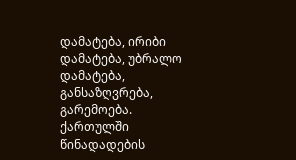დამატება, ირიბი დამატება, უბრალო დამატება, განსაზღვრება, გარემოება.
ქართულში წინადადების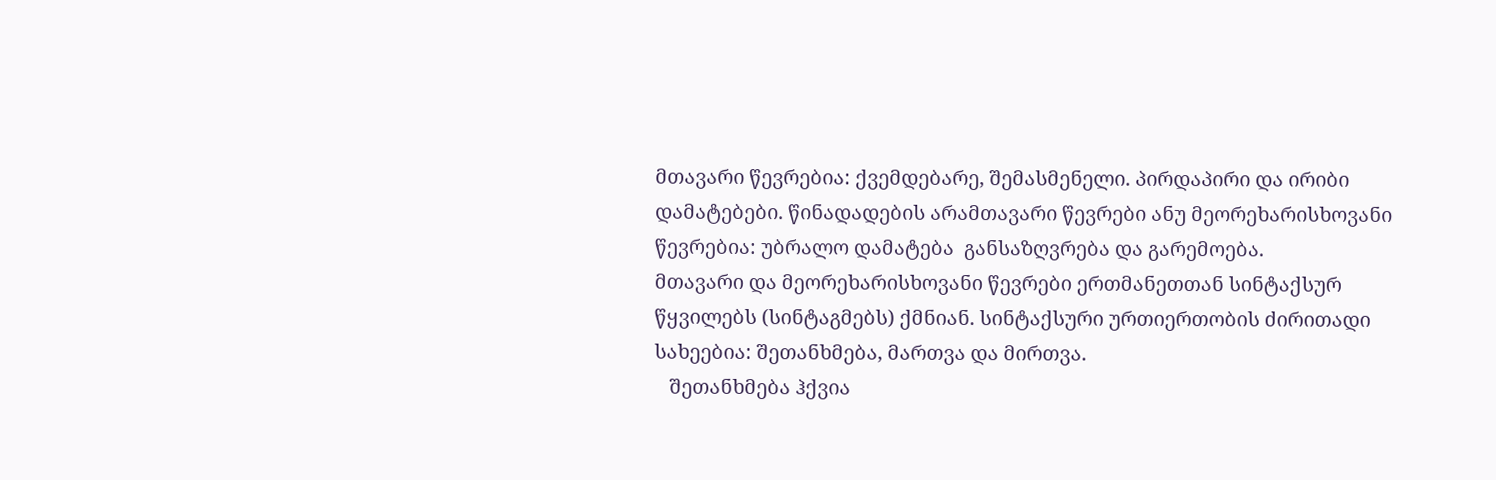მთავარი წევრებია: ქვემდებარე, შემასმენელი. პირდაპირი და ირიბი დამატებები. წინადადების არამთავარი წევრები ანუ მეორეხარისხოვანი წევრებია: უბრალო დამატება  განსაზღვრება და გარემოება.
მთავარი და მეორეხარისხოვანი წევრები ერთმანეთთან სინტაქსურ წყვილებს (სინტაგმებს) ქმნიან. სინტაქსური ურთიერთობის ძირითადი სახეებია: შეთანხმება, მართვა და მირთვა.
   შეთანხმება ჰქვია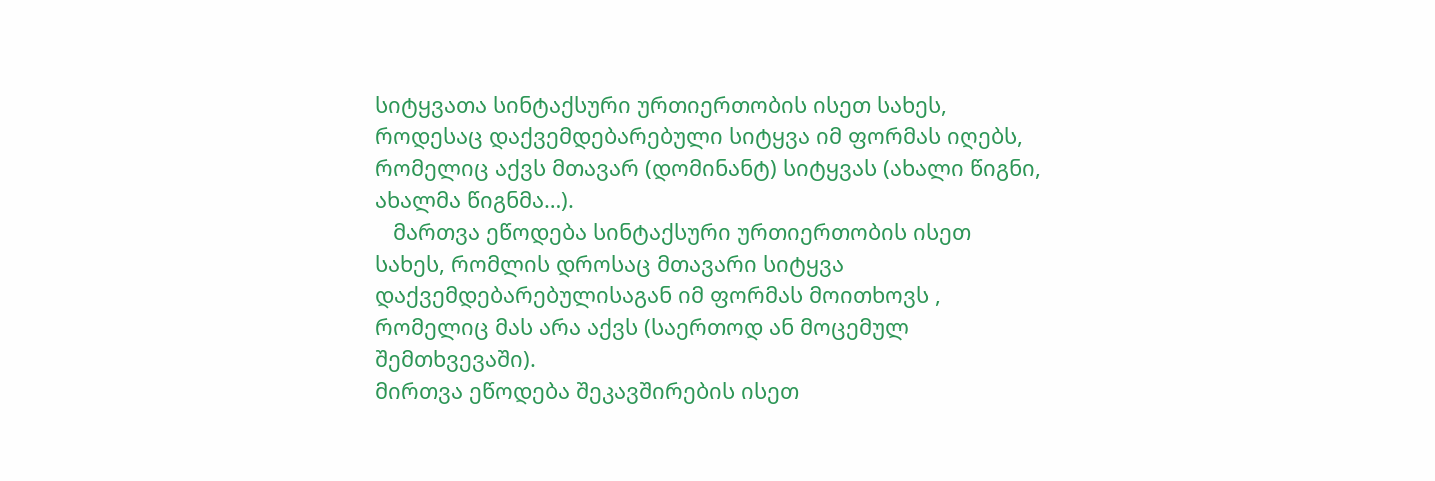სიტყვათა სინტაქსური ურთიერთობის ისეთ სახეს, როდესაც დაქვემდებარებული სიტყვა იმ ფორმას იღებს, რომელიც აქვს მთავარ (დომინანტ) სიტყვას (ახალი წიგნი, ახალმა წიგნმა…).
   მართვა ეწოდება სინტაქსური ურთიერთობის ისეთ სახეს, რომლის დროსაც მთავარი სიტყვა დაქვემდებარებულისაგან იმ ფორმას მოითხოვს , რომელიც მას არა აქვს (საერთოდ ან მოცემულ შემთხვევაში).
მირთვა ეწოდება შეკავშირების ისეთ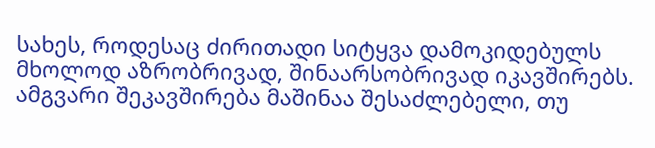სახეს, როდესაც ძირითადი სიტყვა დამოკიდებულს მხოლოდ აზრობრივად, შინაარსობრივად იკავშირებს. ამგვარი შეკავშირება მაშინაა შესაძლებელი, თუ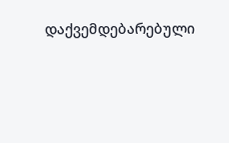დაქვემდებარებული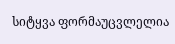სიტყვა ფორმაუცვლელია